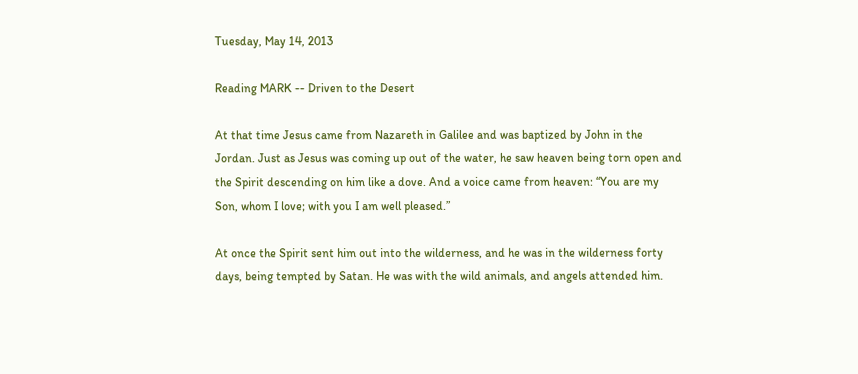Tuesday, May 14, 2013

Reading MARK -- Driven to the Desert

At that time Jesus came from Nazareth in Galilee and was baptized by John in the Jordan. Just as Jesus was coming up out of the water, he saw heaven being torn open and the Spirit descending on him like a dove. And a voice came from heaven: “You are my Son, whom I love; with you I am well pleased.”

At once the Spirit sent him out into the wilderness, and he was in the wilderness forty days, being tempted by Satan. He was with the wild animals, and angels attended him.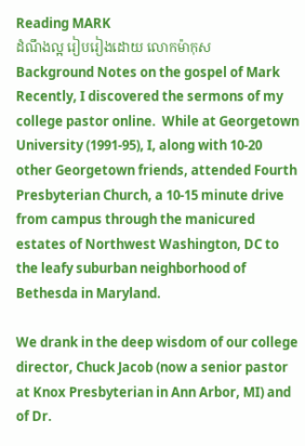Reading MARK
ដំណឹងល្អ រៀបរៀងដោយ លោកម៉ាកុស
Background Notes on the gospel of Mark
Recently, I discovered the sermons of my college pastor online.  While at Georgetown University (1991-95), I, along with 10-20 other Georgetown friends, attended Fourth Presbyterian Church, a 10-15 minute drive from campus through the manicured estates of Northwest Washington, DC to the leafy suburban neighborhood of Bethesda in Maryland.

We drank in the deep wisdom of our college director, Chuck Jacob (now a senior pastor at Knox Presbyterian in Ann Arbor, MI) and of Dr.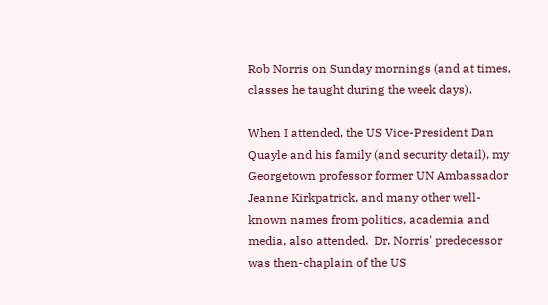Rob Norris on Sunday mornings (and at times, classes he taught during the week days).

When I attended, the US Vice-President Dan Quayle and his family (and security detail), my Georgetown professor former UN Ambassador Jeanne Kirkpatrick, and many other well-known names from politics, academia and media, also attended.  Dr. Norris' predecessor was then-chaplain of the US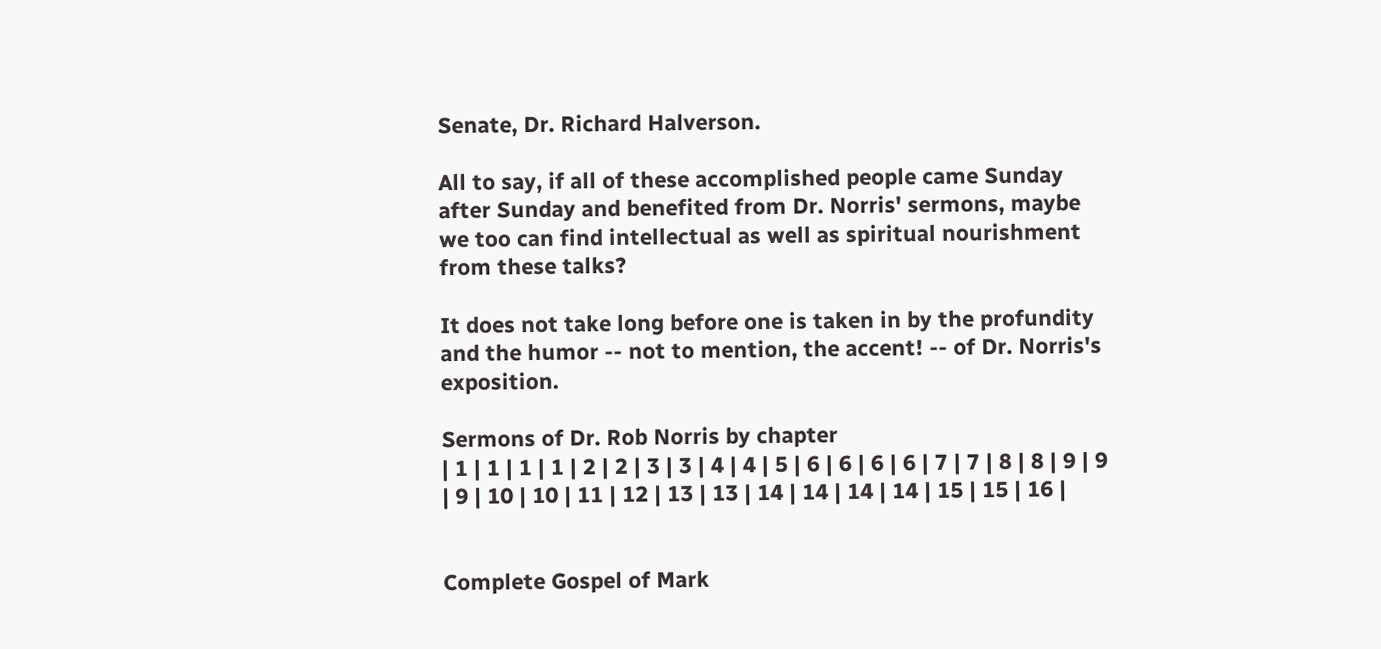Senate, Dr. Richard Halverson.

All to say, if all of these accomplished people came Sunday after Sunday and benefited from Dr. Norris' sermons, maybe we too can find intellectual as well as spiritual nourishment from these talks?

It does not take long before one is taken in by the profundity and the humor -- not to mention, the accent! -- of Dr. Norris's exposition.

Sermons of Dr. Rob Norris by chapter
| 1 | 1 | 1 | 1 | 2 | 2 | 3 | 3 | 4 | 4 | 5 | 6 | 6 | 6 | 6 | 7 | 7 | 8 | 8 | 9 | 9 | 9 | 10 | 10 | 11 | 12 | 13 | 13 | 14 | 14 | 14 | 14 | 15 | 15 | 16 |


Complete Gospel of Mark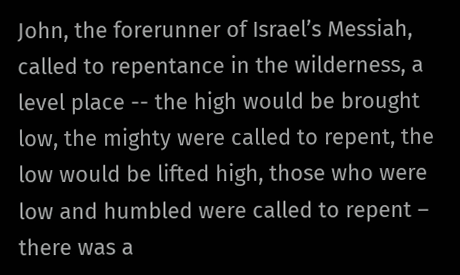John, the forerunner of Israel’s Messiah, called to repentance in the wilderness, a level place -- the high would be brought low, the mighty were called to repent, the low would be lifted high, those who were low and humbled were called to repent – there was a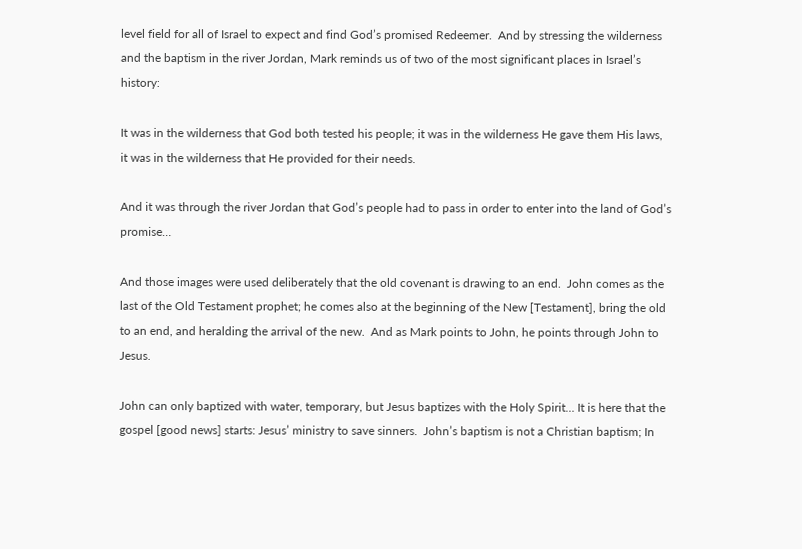level field for all of Israel to expect and find God’s promised Redeemer.  And by stressing the wilderness and the baptism in the river Jordan, Mark reminds us of two of the most significant places in Israel’s history:

It was in the wilderness that God both tested his people; it was in the wilderness He gave them His laws, it was in the wilderness that He provided for their needs.

And it was through the river Jordan that God’s people had to pass in order to enter into the land of God’s promise…

And those images were used deliberately that the old covenant is drawing to an end.  John comes as the last of the Old Testament prophet; he comes also at the beginning of the New [Testament], bring the old to an end, and heralding the arrival of the new.  And as Mark points to John, he points through John to Jesus.

John can only baptized with water, temporary, but Jesus baptizes with the Holy Spirit… It is here that the gospel [good news] starts: Jesus’ ministry to save sinners.  John’s baptism is not a Christian baptism; In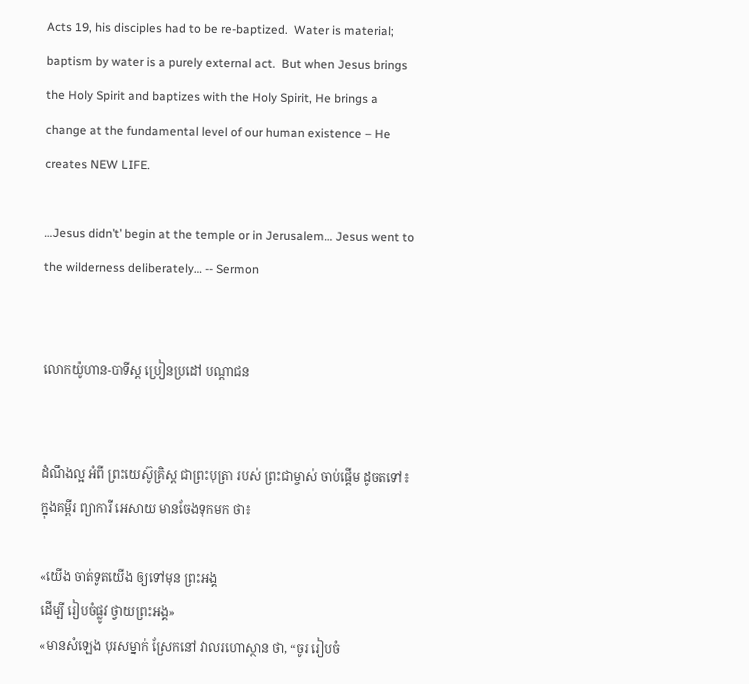Acts 19, his disciples had to be re-baptized.  Water is material; baptism by water is a purely external act.  But when Jesus brings the Holy Spirit and baptizes with the Holy Spirit, He brings a change at the fundamental level of our human existence – He creates NEW LIFE.

…Jesus didn’t’ begin at the temple or in Jerusalem… Jesus went to the wilderness deliberately… -- Sermon


លោកយ៉ូហាន-បាទីស្ដ ប្រៀនប្រដៅ បណ្ដាជន


ដំណឹងល្អ អំពី ព្រះយេស៊ូគ្រិស្ដ ជាព្រះបុត្រា របស់ ព្រះជាម្ចាស់ ចាប់ផ្ដើម ដូចតទៅ៖ ក្នុងគម្ពីរ ព្យាការី អេសាយ មានចែងទុកមក ថា៖

«យើង ចាត់ទូតយើង ឲ្យទៅមុន ព្រះអង្គ
ដើម្បី រៀបចំផ្លូវ ថ្វាយព្រះអង្គ»
«មានសំឡេង បុរសម្នាក់ ស្រែកនៅ វាលរហោស្ថាន ថា, “ចូរ រៀបចំ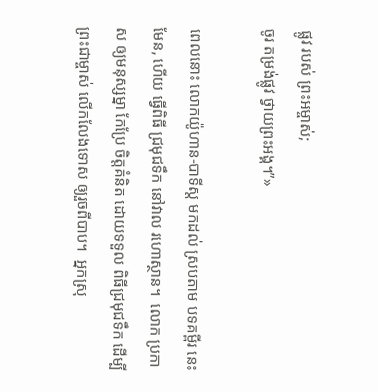ផ្លូវ របស់ ព្រះអម្ចាស់;
ចូរ តម្រង់ផ្លូវ ថ្វាយព្រះអង្គ។”»

ពេលនោះ លោកយ៉ូហាន-បាទីស្ដ មកដល់ ស្របតាម បទគម្ពីរ នេះមែន, ហើយ ធ្វើពិធី ជ្រមុជទឹក នៅវាល រហោស្ថាន។  លោក ប្រកាស ឲ្យមនុស្សម្នា កែប្រែ ចិត្តគំនិត ដោយទទួល ពិធីជ្រមុជទឹក ដើម្បី ព្រះជាម្ចាស់ លើកលែងទោស ឲ្យរួចពីបាប។  អ្នកស្រុ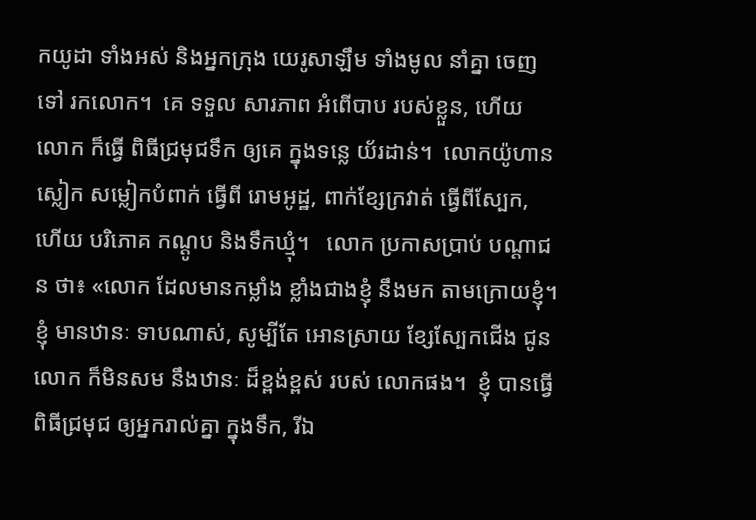កយូដា ទាំងអស់ និងអ្នកក្រុង យេរូសាឡឹម ទាំងមូល នាំគ្នា ចេញទៅ រកលោក។  គេ ទទួល សារភាព អំពើបាប របស់ខ្លួន, ហើយ លោក ក៏ធ្វើ ពិធីជ្រមុជទឹក ឲ្យគេ ក្នុងទន្លេ យ័រដាន់។  លោកយ៉ូហាន ស្លៀក សម្លៀកបំពាក់ ធ្វើពី រោមអូដ្ឋ, ពាក់ខ្សែក្រវាត់ ធ្វើពីស្បែក, ហើយ បរិភោគ កណ្ដូប និងទឹកឃ្មុំ។   លោក ប្រកាសប្រាប់ បណ្ដាជន ថា៖ «លោក ដែលមានកម្លាំង ខ្លាំងជាងខ្ញុំ នឹងមក តាមក្រោយខ្ញុំ។  ខ្ញុំ មានឋានៈ ទាបណាស់, សូម្បីតែ អោនស្រាយ ខ្សែស្បែកជើង ជូនលោក ក៏មិនសម នឹងឋានៈ ដ៏ខ្ពង់ខ្ពស់ របស់ លោកផង។  ខ្ញុំ បានធ្វើ ពិធីជ្រមុជ ឲ្យអ្នករាល់គ្នា ក្នុងទឹក, រីឯ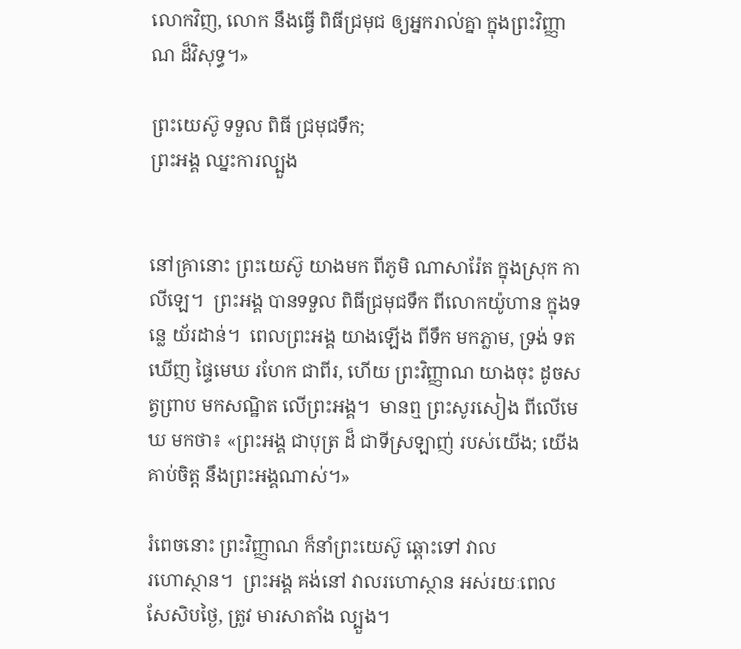លោកវិញ, លោក នឹងធ្វើ ពិធីជ្រមុជ ឲ្យអ្នករាល់គ្នា ក្នុងព្រះវិញ្ញាណ ដ៏វិសុទ្ធ។»

ព្រះយេស៊ូ ទទួល ពិធី ជ្រមុជទឹក;
ព្រះអង្គ ឈ្នះការល្បួង


នៅគ្រានោះ ព្រះយេស៊ូ យាងមក ពីភូមិ ណាសារ៉ែត ក្នុងស្រុក កាលីឡេ។  ព្រះអង្គ បានទទួល ពិធីជ្រមុជទឹក ពីលោកយ៉ូហាន ក្នុងទន្លេ យ័រដាន់។  ពេលព្រះអង្គ យាងឡើង ពីទឹក មកភ្លាម, ទ្រង់ ទតឃើញ ផ្ទៃមេឃ រហែក ជាពីរ, ហើយ ព្រះវិញ្ញាណ យាងចុះ ដូចសត្វព្រាប មកសណ្ឋិត លើព្រះអង្គ។  មានឮ ព្រះសូរសៀង ពីលើមេឃ មកថា៖ «ព្រះអង្គ ជាបុត្រ ដ៏ ជាទីស្រឡាញ់ របស់យើង; យើង គាប់ចិត្ត នឹងព្រះអង្គណាស់។»

រំពេចនោះ ព្រះវិញ្ញាណ ក៏នាំព្រះយេស៊ូ ឆ្ពោះទៅ វាល
រហោស្ថាន។  ព្រះអង្គ គង់នៅ វាលរហោស្ថាន អស់រយៈពេល សែសិបថ្ងៃ, ត្រូវ មារសាតាំង ល្បួង។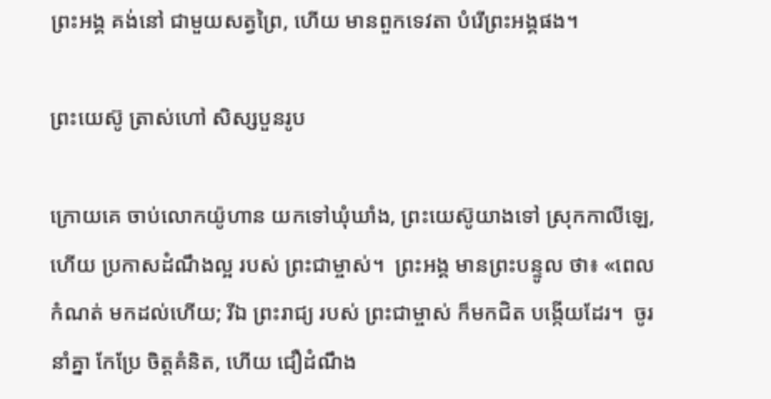ព្រះអង្គ គង់នៅ ជាមួយសត្វព្រៃ, ហើយ មានពួកទេវតា បំរើព្រះអង្គផង។

ព្រះយេស៊ូ ត្រាស់ហៅ សិស្សបួនរូប

ក្រោយគេ ចាប់លោកយ៉ូហាន យកទៅឃុំឃាំង, ព្រះយេស៊ូយាងទៅ ស្រុកកាលីឡេ, ហើយ ប្រកាសដំណឹងល្អ របស់ ព្រះជាម្ចាស់។  ព្រះអង្គ មានព្រះបន្ទូល ថា៖ «ពេលកំណត់ មកដល់ហើយ; រីឯ ព្រះរាជ្យ របស់ ព្រះជាម្ចាស់ ក៏មកជិត បង្កើយដែរ។  ចូរ នាំគ្នា កែប្រែ ចិត្តគំនិត, ហើយ ជឿដំណឹង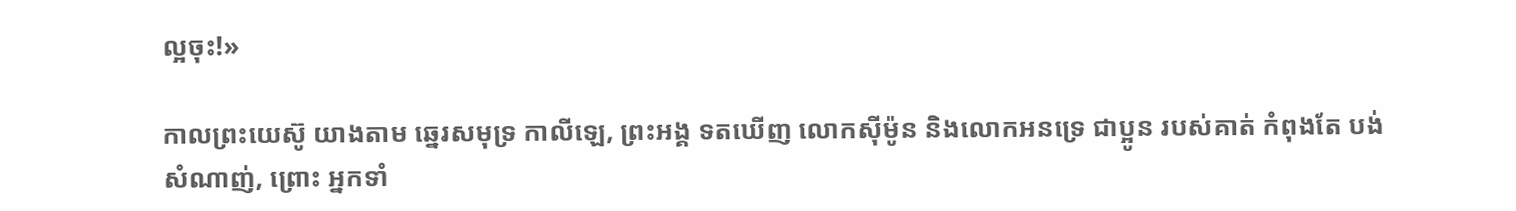ល្អចុះ!»

កាលព្រះយេស៊ូ យាងតាម ឆ្នេរសមុទ្រ កាលីឡេ, ព្រះអង្គ ទតឃើញ លោកស៊ីម៉ូន និងលោកអនទ្រេ ជាប្អូន របស់គាត់ កំពុងតែ បង់សំណាញ់, ព្រោះ អ្នកទាំ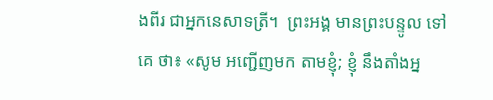ងពីរ ជាអ្នកនេសាទត្រី។  ព្រះអង្គ មានព្រះបន្ទូល ទៅគេ ថា៖ «សូម អញ្ជើញមក តាមខ្ញុំ; ខ្ញុំ នឹងតាំងអ្ន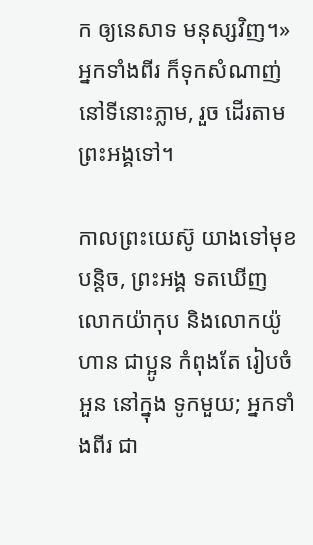ក ឲ្យនេសាទ មនុស្សវិញ។»  អ្នកទាំងពីរ ក៏ទុកសំណាញ់ នៅទីនោះភ្លាម, រួច ដើរតាម ព្រះអង្គទៅ។

កាលព្រះយេស៊ូ យាងទៅមុខបន្តិច, ព្រះអង្គ ទតឃើញ
លោកយ៉ាកុប និងលោកយ៉ូហាន ជាប្អូន កំពុងតែ រៀបចំអួន នៅក្នុង ទូកមួយ; អ្នកទាំងពីរ ជា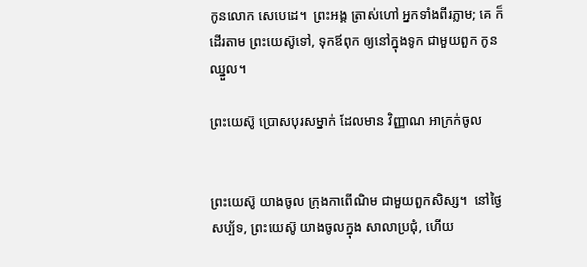កូនលោក សេបេដេ។  ព្រះអង្គ ត្រាស់ហៅ អ្នកទាំងពីរភ្លាម; គេ ក៏ដើរតាម ព្រះយេស៊ូទៅ, ទុកឪពុក ឲ្យនៅក្នុងទូក ជាមួយពួក កូនឈ្នួល។

ព្រះយេស៊ូ ប្រោសបុរសម្នាក់ ដែលមាន វិញ្ញាណ អាក្រក់ចូល


ព្រះយេស៊ូ យាងចូល ក្រុងកាពើណិម ជាមួយពួកសិស្ស។  នៅថ្ងៃសប្ប័ទ, ព្រះយេស៊ូ យាងចូលក្នុង សាលាប្រជុំ, ហើយ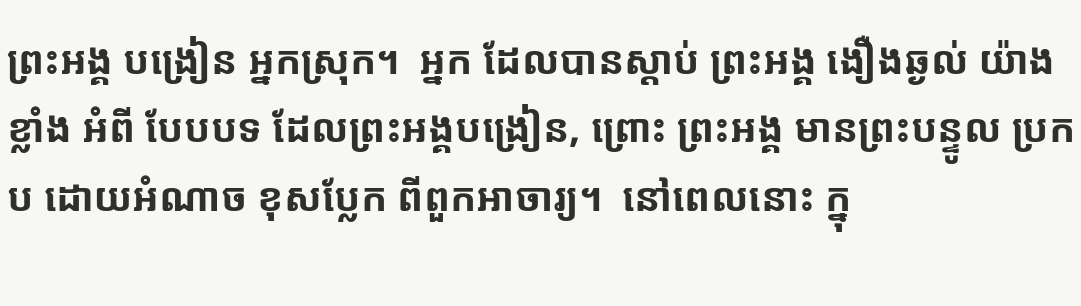ព្រះអង្គ បង្រៀន អ្នកស្រុក។  អ្នក ដែលបានស្ដាប់ ព្រះអង្គ ងឿងឆ្ងល់ យ៉ាងខ្លាំង អំពី បែបបទ ដែលព្រះអង្គបង្រៀន, ព្រោះ ព្រះអង្គ មានព្រះបន្ទូល ប្រកប ដោយអំណាច ខុសប្លែក ពីពួកអាចារ្យ។  នៅពេលនោះ ក្នុ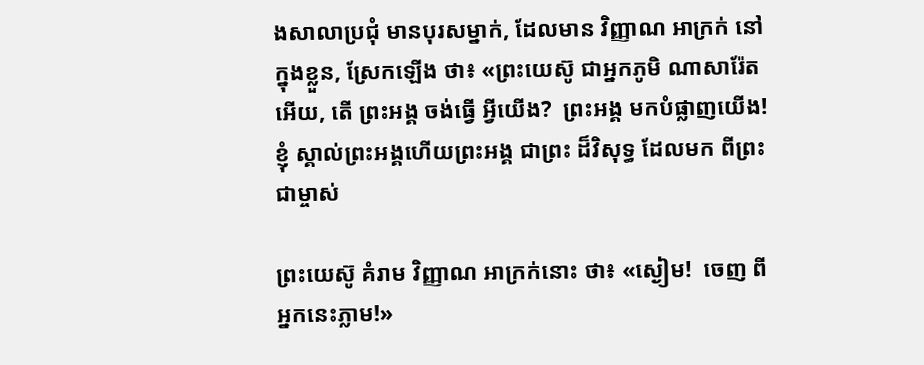ងសាលាប្រជុំ មានបុរសម្នាក់, ដែលមាន វិញ្ញាណ អាក្រក់ នៅក្នុងខ្លួន, ស្រែកឡើង ថា៖ «ព្រះយេស៊ូ ជាអ្នកភូមិ ណាសារ៉ែត អើយ, តើ ព្រះអង្គ ចង់ធ្វើ អ្វីយើង?  ព្រះអង្គ មកបំផ្លាញយើង!  ខ្ញុំ ស្គាល់ព្រះអង្គហើយព្រះអង្គ ជាព្រះ ដ៏វិសុទ្ធ ដែលមក ពីព្រះជាម្ចាស់

ព្រះយេស៊ូ គំរាម វិញ្ញាណ អាក្រក់នោះ ថា៖ «ស្ងៀម!  ចេញ ពីអ្នកនេះភ្លាម!»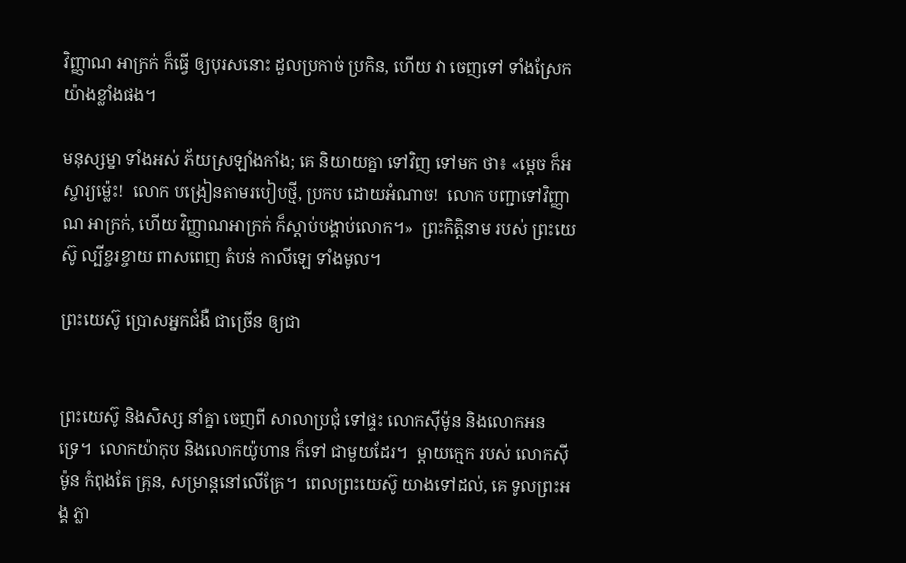វិញ្ញាណ អាក្រក់ ក៏ធ្វើ ឲ្យបុរសនោះ ដួលប្រកាច់ ប្រកិន, ហើយ វា ចេញទៅ ទាំងស្រែក យ៉ាងខ្លាំងផង។

មនុស្សម្នា ទាំងអស់ ភ័យស្រឡាំងកាំង; គេ និយាយគ្នា ទៅវិញ ទៅមក ថា៖ «ម្ដេច ក៏អស្ចារ្យម៉្លេះ!  លោក បង្រៀនតាមរបៀបថ្មី, ប្រកប ដោយអំណាច!  លោក បញ្ជាទៅវិញ្ញាណ អាក្រក់, ហើយ វិញ្ញាណអាក្រក់ ក៏ស្ដាប់បង្គាប់លោក។»  ព្រះកិត្តិនាម របស់ ព្រះយេស៊ូ ល្បីខ្ចរខ្ចាយ ពាសពេញ តំបន់ កាលីឡេ ទាំងមូល។

ព្រះយេស៊ូ ប្រោសអ្នកជំងឺ ជាច្រើន ឲ្យជា


ព្រះយេស៊ូ និងសិស្ស នាំគ្នា ចេញពី សាលាប្រជុំ ទៅផ្ទះ លោកស៊ីម៉ូន និងលោកអនទ្រេ។  លោកយ៉ាកុប និងលោកយ៉ូហាន ក៏ទៅ ជាមួយដែរ។  ម្ដាយក្មេក របស់ លោកស៊ីម៉ូន កំពុងតែ គ្រុន, សម្រាន្ដនៅលើគ្រែ។  ពេលព្រះយេស៊ូ យាងទៅដល់, គេ ទូលព្រះអង្គ ភ្លា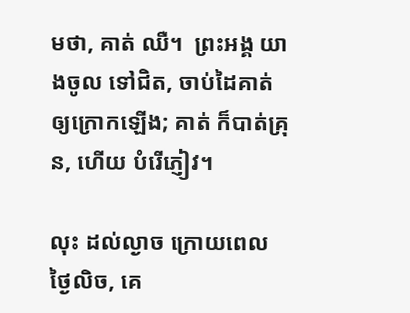មថា, គាត់ ឈឺ។  ព្រះអង្គ យាងចូល ទៅជិត, ចាប់ដៃគាត់ ឲ្យក្រោកឡើង; គាត់ ក៏បាត់គ្រុន, ហើយ បំរើភ្ញៀវ។

លុះ ដល់ល្ងាច ក្រោយពេល ថ្ងៃលិច, គេ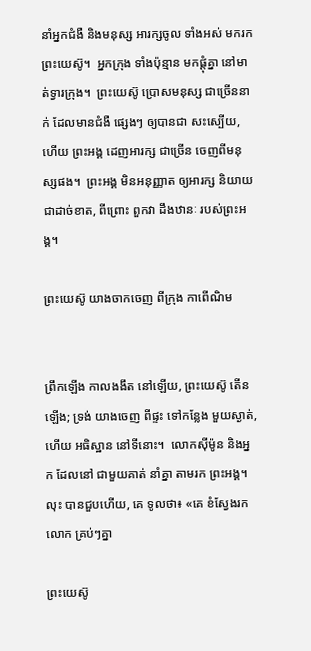នាំអ្នកជំងឺ និងមនុស្ស អារក្សចូល ទាំងអស់ មករកព្រះយេស៊ូ។  អ្នកក្រុង ទាំងប៉ុន្មាន មកផ្ដុំគ្នា នៅមាត់ទ្វារក្រុង។  ព្រះយេស៊ូ ប្រោសមនុស្ស ជាច្រើននាក់ ដែលមានជំងឺ ផ្សេងៗ ឲ្យបានជា សះស្បើយ, ហើយ ព្រះអង្គ ដេញអារក្ស ជាច្រើន ចេញពីមនុស្សផង។  ព្រះអង្គ មិនអនុញ្ញាត ឲ្យអារក្ស និយាយ ជាដាច់ខាត, ពីព្រោះ ពួកវា ដឹងឋានៈ របស់ព្រះអង្គ។

ព្រះយេស៊ូ យាងចាកចេញ ពីក្រុង កាពើណិម


ព្រឹកឡើង កាលងងឹត នៅឡើយ, ព្រះយេស៊ូ តើនឡើង; ទ្រង់ យាងចេញ ពីផ្ទះ ទៅកន្លែង មួយស្ងាត់, ហើយ អធិស្ឋាន នៅទីនោះ។  លោកស៊ីម៉ូន និងអ្នក ដែលនៅ ជាមួយគាត់ នាំគ្នា តាមរក ព្រះអង្គ។  លុះ បានជួបហើយ, គេ ទូលថា៖ «គេ ខំស្វែងរកលោក គ្រប់ៗគ្នា

ព្រះយេស៊ូ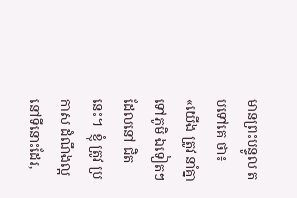មានព្រះបន្ទូល តបទៅគេ ថា៖ «យើង ត្រូវ នាំគ្នា ទៅភូមិ ឯទៀតៗ ដែលនៅ ជិតនេះ។  ខ្ញុំ ត្រូវ ប្រកាស ដំណឹងល្អ នៅទីនោះដែរ,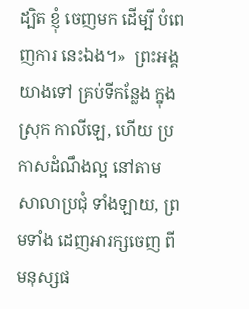ដ្បិត ខ្ញុំ ចេញមក ដើម្បី បំពេញការ នេះឯង។»  ព្រះអង្គ យាងទៅ គ្រប់ទីកន្លែង ក្នុងស្រុក កាលីឡេ, ហើយ ប្រកាសដំណឹងល្អ នៅតាម សាលាប្រជុំ ទាំងឡាយ, ព្រមទាំង ដេញអារក្សចេញ ពីមនុស្សផ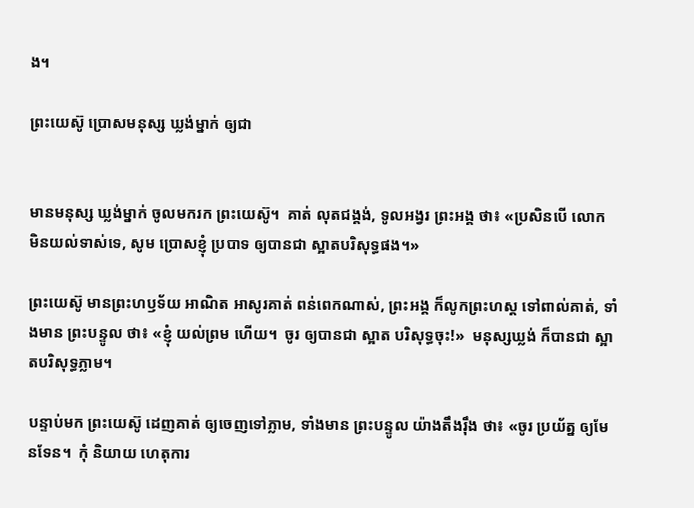ង។

ព្រះយេស៊ូ ប្រោសមនុស្ស ឃ្លង់ម្នាក់ ឲ្យជា


មានមនុស្ស ឃ្លង់ម្នាក់ ចូលមករក ព្រះយេស៊ូ។  គាត់ លុតជង្គង់, ទូលអង្វរ ព្រះអង្គ ថា៖ «ប្រសិនបើ លោក មិនយល់ទាស់ទេ, សូម ប្រោសខ្ញុំ ប្របាទ ឲ្យបានជា ស្អាតបរិសុទ្ធផង។»

ព្រះយេស៊ូ មានព្រះហឫទ័យ អាណិត អាសូរគាត់ ពន់ពេកណាស់, ព្រះអង្គ ក៏លូកព្រះហស្ដ ទៅពាល់គាត់, ទាំងមាន ព្រះបន្ទូល ថា៖ «ខ្ញុំ យល់ព្រម ហើយ។  ចូរ ឲ្យបានជា ស្អាត បរិសុទ្ធចុះ!»  មនុស្សឃ្លង់ ក៏បានជា ស្អាតបរិសុទ្ធភ្លាម។

បន្ទាប់មក ព្រះយេស៊ូ ដេញគាត់ ឲ្យចេញទៅភ្លាម, ទាំងមាន ព្រះបន្ទូល យ៉ាងតឹងរ៉ឹង ថា៖ «ចូរ ប្រយ័ត្ន ឲ្យមែនទែន។  កុំ និយាយ ហេតុការ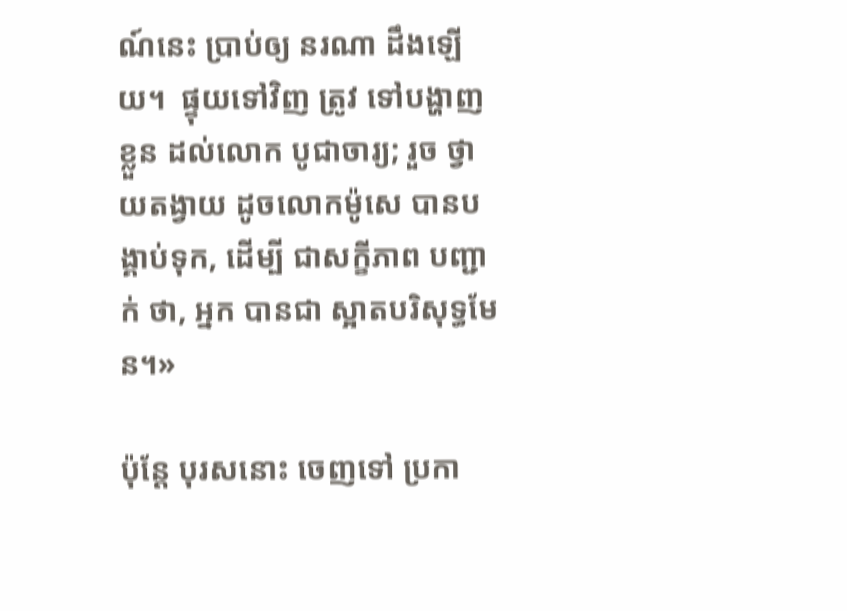ណ៍នេះ ប្រាប់ឲ្យ នរណា ដឹងឡើយ។  ផ្ទុយទៅវិញ ត្រូវ ទៅបង្ហាញខ្លួន ដល់លោក បូជាចារ្យ; រួច ថ្វាយតង្វាយ ដូចលោកម៉ូសេ បានបង្គាប់ទុក, ដើម្បី ជាសក្ខីភាព បញ្ជាក់ ថា, អ្នក បានជា ស្អាតបរិសុទ្ធមែន។»

ប៉ុន្តែ បុរសនោះ ចេញទៅ ប្រកា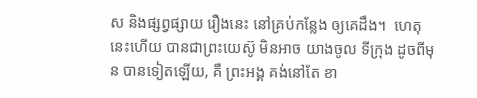ស និងផ្សព្វផ្សាយ រឿងនេះ នៅគ្រប់កន្លែង ឲ្យគេដឹង។  ហេតុនេះហើយ បានជាព្រះយេស៊ូ មិនអាច យាងចូល ទីក្រុង ដូចពីមុន បានទៀតឡើយ, គឺ ព្រះអង្គ គង់នៅតែ ខា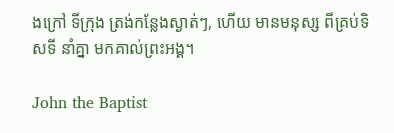ងក្រៅ ទីក្រុង ត្រង់កន្លែងស្ងាត់ៗ, ហើយ មានមនុស្ស ពីគ្រប់ទិសទី នាំគ្នា មកគាល់ព្រះអង្គ។

John the Baptist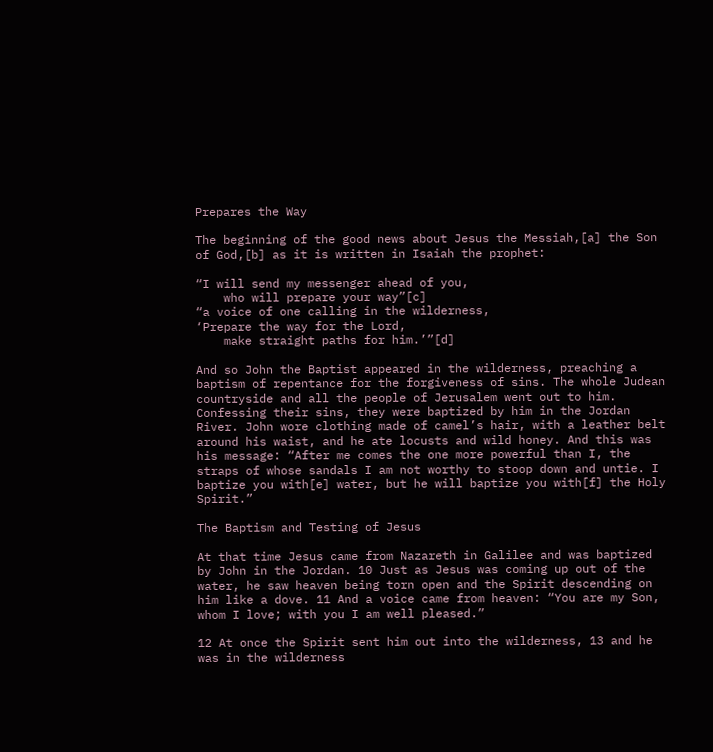Prepares the Way

The beginning of the good news about Jesus the Messiah,[a] the Son of God,[b] as it is written in Isaiah the prophet:

“I will send my messenger ahead of you,
    who will prepare your way”[c]
“a voice of one calling in the wilderness,
‘Prepare the way for the Lord,
    make straight paths for him.’”[d]

And so John the Baptist appeared in the wilderness, preaching a baptism of repentance for the forgiveness of sins. The whole Judean countryside and all the people of Jerusalem went out to him. Confessing their sins, they were baptized by him in the Jordan River. John wore clothing made of camel’s hair, with a leather belt around his waist, and he ate locusts and wild honey. And this was his message: “After me comes the one more powerful than I, the straps of whose sandals I am not worthy to stoop down and untie. I baptize you with[e] water, but he will baptize you with[f] the Holy Spirit.”

The Baptism and Testing of Jesus

At that time Jesus came from Nazareth in Galilee and was baptized by John in the Jordan. 10 Just as Jesus was coming up out of the water, he saw heaven being torn open and the Spirit descending on him like a dove. 11 And a voice came from heaven: “You are my Son, whom I love; with you I am well pleased.”

12 At once the Spirit sent him out into the wilderness, 13 and he was in the wilderness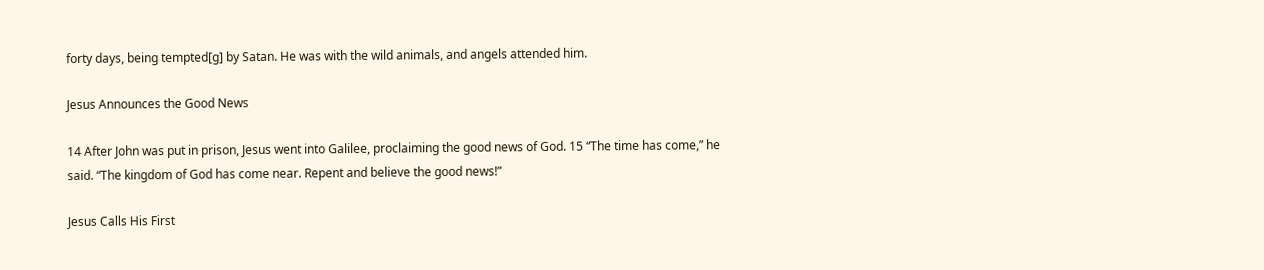forty days, being tempted[g] by Satan. He was with the wild animals, and angels attended him.

Jesus Announces the Good News

14 After John was put in prison, Jesus went into Galilee, proclaiming the good news of God. 15 “The time has come,” he said. “The kingdom of God has come near. Repent and believe the good news!”

Jesus Calls His First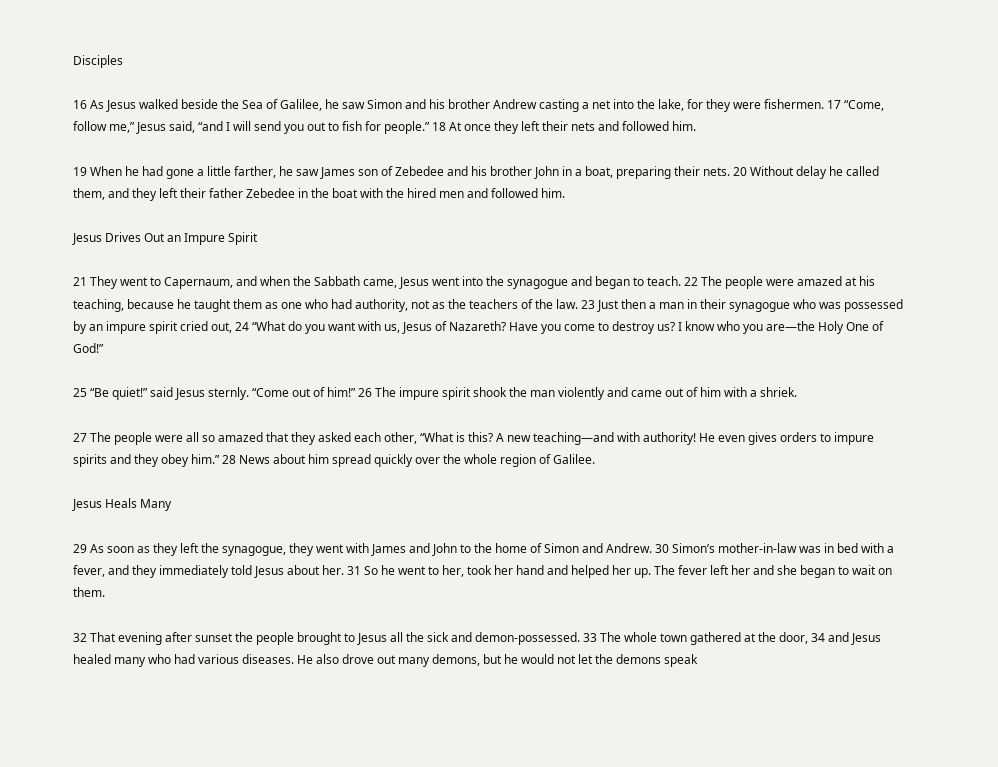Disciples

16 As Jesus walked beside the Sea of Galilee, he saw Simon and his brother Andrew casting a net into the lake, for they were fishermen. 17 “Come, follow me,” Jesus said, “and I will send you out to fish for people.” 18 At once they left their nets and followed him.

19 When he had gone a little farther, he saw James son of Zebedee and his brother John in a boat, preparing their nets. 20 Without delay he called them, and they left their father Zebedee in the boat with the hired men and followed him.

Jesus Drives Out an Impure Spirit

21 They went to Capernaum, and when the Sabbath came, Jesus went into the synagogue and began to teach. 22 The people were amazed at his teaching, because he taught them as one who had authority, not as the teachers of the law. 23 Just then a man in their synagogue who was possessed by an impure spirit cried out, 24 “What do you want with us, Jesus of Nazareth? Have you come to destroy us? I know who you are—the Holy One of God!”

25 “Be quiet!” said Jesus sternly. “Come out of him!” 26 The impure spirit shook the man violently and came out of him with a shriek.

27 The people were all so amazed that they asked each other, “What is this? A new teaching—and with authority! He even gives orders to impure spirits and they obey him.” 28 News about him spread quickly over the whole region of Galilee.

Jesus Heals Many

29 As soon as they left the synagogue, they went with James and John to the home of Simon and Andrew. 30 Simon’s mother-in-law was in bed with a fever, and they immediately told Jesus about her. 31 So he went to her, took her hand and helped her up. The fever left her and she began to wait on them.

32 That evening after sunset the people brought to Jesus all the sick and demon-possessed. 33 The whole town gathered at the door, 34 and Jesus healed many who had various diseases. He also drove out many demons, but he would not let the demons speak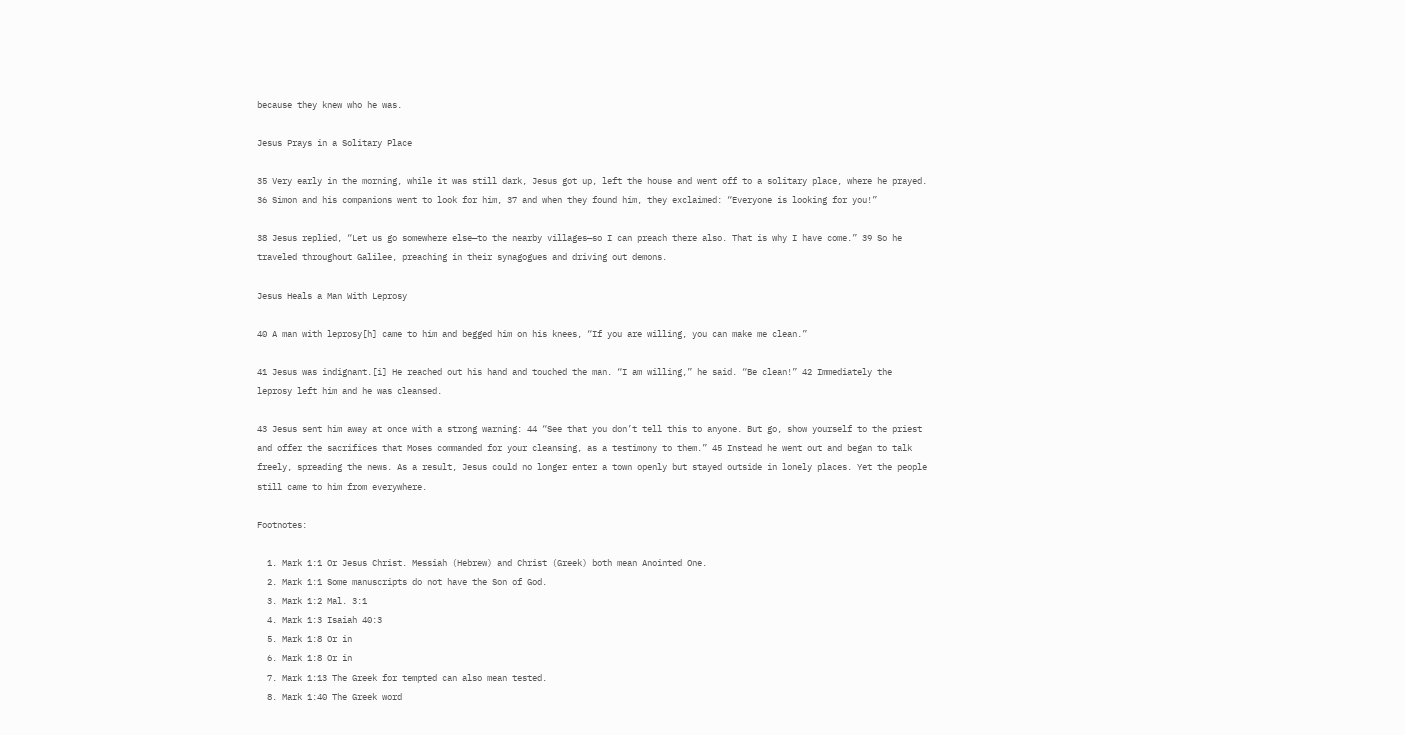because they knew who he was.

Jesus Prays in a Solitary Place

35 Very early in the morning, while it was still dark, Jesus got up, left the house and went off to a solitary place, where he prayed. 36 Simon and his companions went to look for him, 37 and when they found him, they exclaimed: “Everyone is looking for you!”

38 Jesus replied, “Let us go somewhere else—to the nearby villages—so I can preach there also. That is why I have come.” 39 So he traveled throughout Galilee, preaching in their synagogues and driving out demons.

Jesus Heals a Man With Leprosy

40 A man with leprosy[h] came to him and begged him on his knees, “If you are willing, you can make me clean.”

41 Jesus was indignant.[i] He reached out his hand and touched the man. “I am willing,” he said. “Be clean!” 42 Immediately the leprosy left him and he was cleansed.

43 Jesus sent him away at once with a strong warning: 44 “See that you don’t tell this to anyone. But go, show yourself to the priest and offer the sacrifices that Moses commanded for your cleansing, as a testimony to them.” 45 Instead he went out and began to talk freely, spreading the news. As a result, Jesus could no longer enter a town openly but stayed outside in lonely places. Yet the people still came to him from everywhere.

Footnotes:

  1. Mark 1:1 Or Jesus Christ. Messiah (Hebrew) and Christ (Greek) both mean Anointed One.
  2. Mark 1:1 Some manuscripts do not have the Son of God.
  3. Mark 1:2 Mal. 3:1
  4. Mark 1:3 Isaiah 40:3
  5. Mark 1:8 Or in
  6. Mark 1:8 Or in
  7. Mark 1:13 The Greek for tempted can also mean tested.
  8. Mark 1:40 The Greek word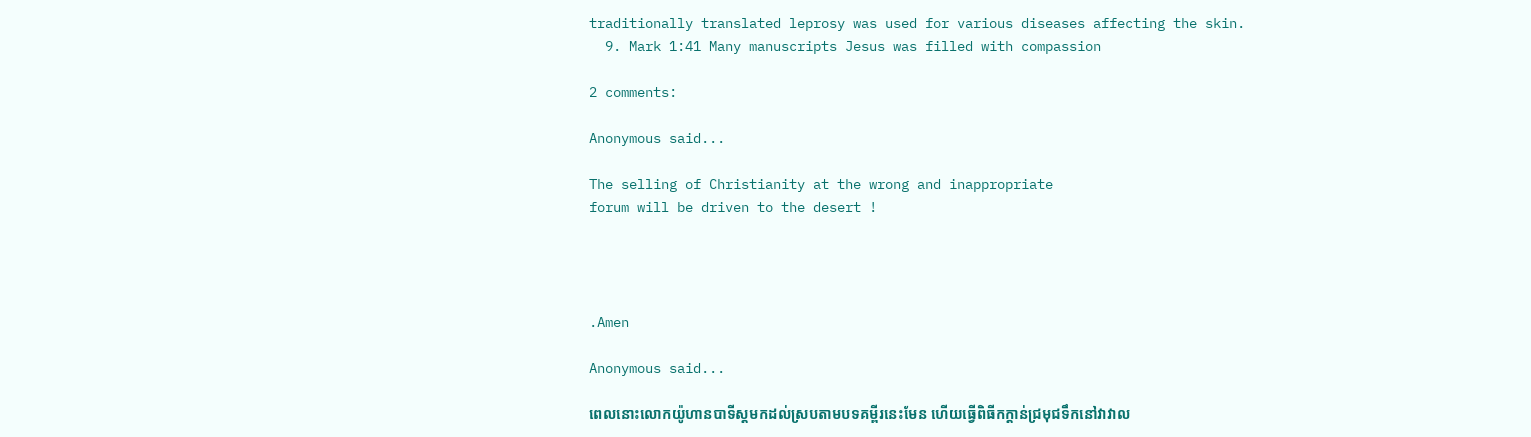traditionally translated leprosy was used for various diseases affecting the skin.
  9. Mark 1:41 Many manuscripts Jesus was filled with compassion

2 comments:

Anonymous said...

The selling of Christianity at the wrong and inappropriate
forum will be driven to the desert !




.Amen

Anonymous said...

ពេលនោះលោកយ៉ូហានបាទីស្ដមកដល់ស្របតាមបទគម្ពីរនេះមែន ហើយធ្វើពិធីកក្តាន់ជ្រមុជទឹកនៅវាវាល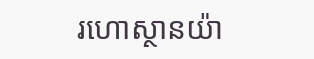រហោស្ថានយ៉ា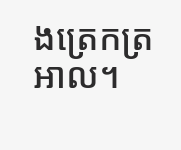ងត្រេកត្រអាល។